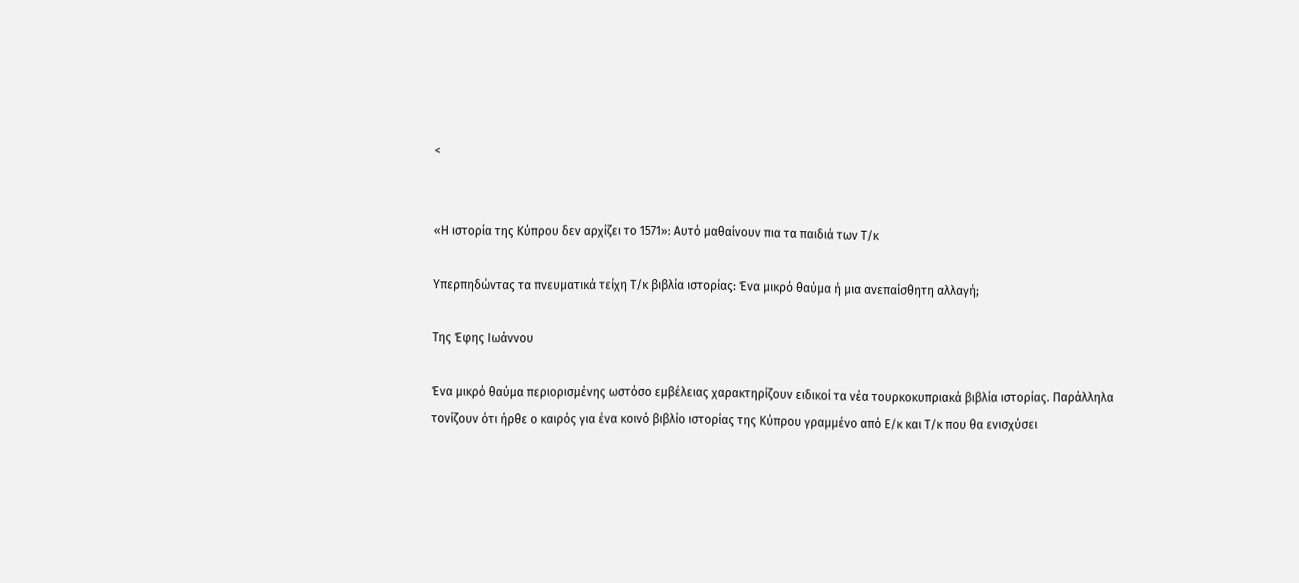<


«Η ιστορία της Κύπρου δεν αρχίζει το 1571»: Αυτό μαθαίνουν πια τα παιδιά των Τ/κ

Υπερπηδώντας τα πνευματικά τείχη Τ/κ βιβλία ιστορίας: Ένα μικρό θαύμα ή μια ανεπαίσθητη αλλαγή;

Της Έφης Ιωάννου

Ένα μικρό θαύμα περιορισμένης ωστόσο εμβέλειας χαρακτηρίζουν ειδικοί τα νέα τουρκοκυπριακά βιβλία ιστορίας. Παράλληλα τονίζουν ότι ήρθε ο καιρός για ένα κοινό βιβλίο ιστορίας της Κύπρου γραμμένο από Ε/κ και Τ/κ που θα ενισχύσει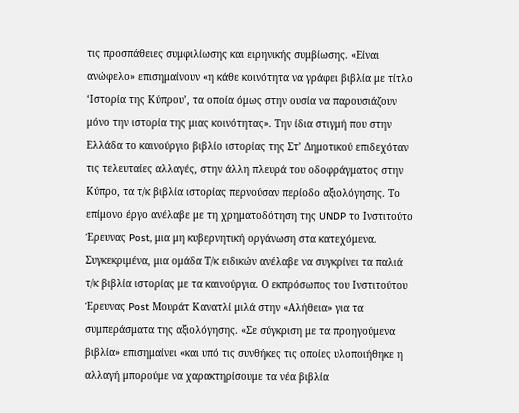τις προσπάθειες συμφιλίωσης και ειρηνικής συμβίωσης. «Είναι ανώφελο» επισημαίνουν «η κάθε κοινότητα να γράφει βιβλία με τίτλο ‘Ιστορία της Κύπρου’, τα οποία όμως στην ουσία να παρουσιάζουν μόνο την ιστορία της μιας κοινότητας». Την ίδια στιγμή που στην Ελλάδα το καινούργιο βιβλίο ιστορίας της Στ’ Δημοτικού επιδεχόταν τις τελευταίες αλλαγές, στην άλλη πλευρά του οδοφράγματος στην Κύπρο, τα τ/κ βιβλία ιστορίας περνούσαν περίοδο αξιολόγησης. Το επίμονο έργο ανέλαβε με τη χρηματοδότηση της UNDP το Ινστιτούτο Έρευνας Post, μια μη κυβερνητική οργάνωση στα κατεχόμενα. Συγκεκριμένα, μια ομάδα Τ/κ ειδικών ανέλαβε να συγκρίνει τα παλιά τ/κ βιβλία ιστορίας με τα καινούργια. Ο εκπρόσωπος του Ινστιτούτου Έρευνας Post Μουράτ Κανατλί μιλά στην «Αλήθεια» για τα συμπεράσματα της αξιολόγησης. «Σε σύγκριση με τα προηγούμενα βιβλία» επισημαίνει «και υπό τις συνθήκες τις οποίες υλοποιήθηκε η αλλαγή μπορούμε να χαρακτηρίσουμε τα νέα βιβλία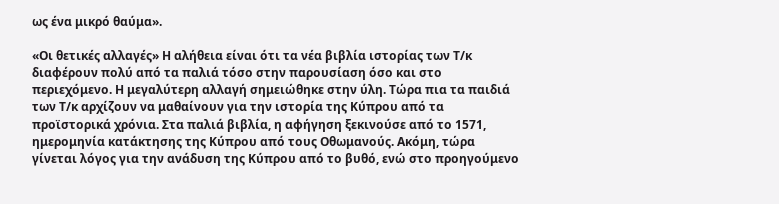ως ένα μικρό θαύμα».

«Οι θετικές αλλαγές» Η αλήθεια είναι ότι τα νέα βιβλία ιστορίας των Τ/κ διαφέρουν πολύ από τα παλιά τόσο στην παρουσίαση όσο και στο περιεχόμενο. Η μεγαλύτερη αλλαγή σημειώθηκε στην ύλη. Τώρα πια τα παιδιά των Τ/κ αρχίζουν να μαθαίνουν για την ιστορία της Κύπρου από τα προϊστορικά χρόνια. Στα παλιά βιβλία, η αφήγηση ξεκινούσε από το 1571, ημερομηνία κατάκτησης της Κύπρου από τους Οθωμανούς. Ακόμη, τώρα γίνεται λόγος για την ανάδυση της Κύπρου από το βυθό, ενώ στο προηγούμενο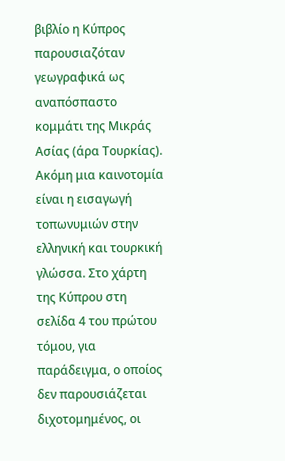βιβλίο η Κύπρος παρουσιαζόταν γεωγραφικά ως αναπόσπαστο κομμάτι της Μικράς Ασίας (άρα Τουρκίας). Ακόμη μια καινοτομία είναι η εισαγωγή τοπωνυμιών στην ελληνική και τουρκική γλώσσα. Στο χάρτη της Κύπρου στη σελίδα 4 του πρώτου τόμου, για παράδειγμα, ο οποίος δεν παρουσιάζεται διχοτομημένος, οι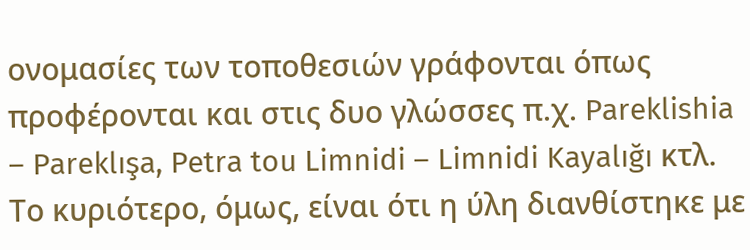ονομασίες των τοποθεσιών γράφονται όπως προφέρονται και στις δυο γλώσσες π.χ. Pareklishia – Pareklışa, Petra tou Limnidi – Limnidi Kayalığı κτλ. Το κυριότερο, όμως, είναι ότι η ύλη διανθίστηκε με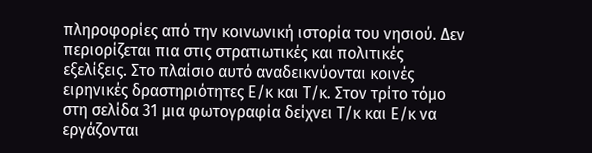πληροφορίες από την κοινωνική ιστορία του νησιού. Δεν περιορίζεται πια στις στρατιωτικές και πολιτικές εξελίξεις. Στο πλαίσιο αυτό αναδεικνύονται κοινές ειρηνικές δραστηριότητες Ε/κ και Τ/κ. Στον τρίτο τόμο στη σελίδα 31 μια φωτογραφία δείχνει Τ/κ και Ε/κ να εργάζονται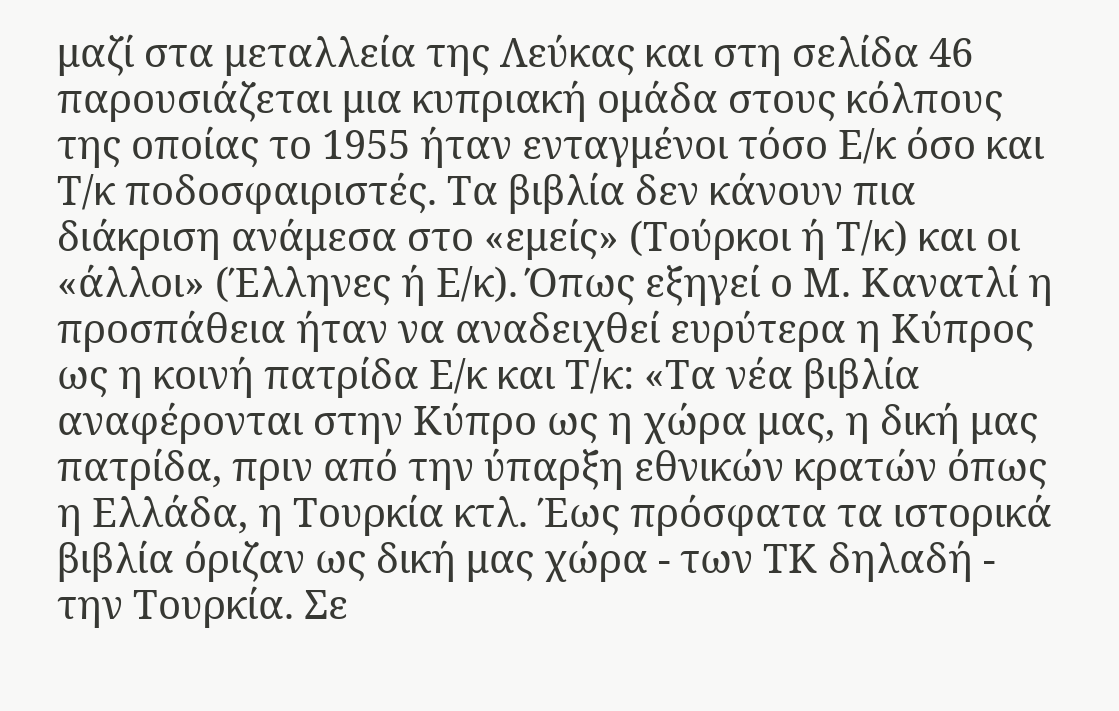μαζί στα μεταλλεία της Λεύκας και στη σελίδα 46 παρουσιάζεται μια κυπριακή ομάδα στους κόλπους της οποίας το 1955 ήταν ενταγμένοι τόσο Ε/κ όσο και Τ/κ ποδοσφαιριστές. Τα βιβλία δεν κάνουν πια διάκριση ανάμεσα στο «εμείς» (Τούρκοι ή Τ/κ) και οι «άλλοι» (Έλληνες ή Ε/κ). Όπως εξηγεί ο Μ. Κανατλί η προσπάθεια ήταν να αναδειχθεί ευρύτερα η Κύπρος ως η κοινή πατρίδα Ε/κ και Τ/κ: «Τα νέα βιβλία αναφέρονται στην Κύπρο ως η χώρα μας, η δική μας πατρίδα, πριν από την ύπαρξη εθνικών κρατών όπως η Ελλάδα, η Τουρκία κτλ. Έως πρόσφατα τα ιστορικά βιβλία όριζαν ως δική μας χώρα - των ΤΚ δηλαδή - την Τουρκία. Σε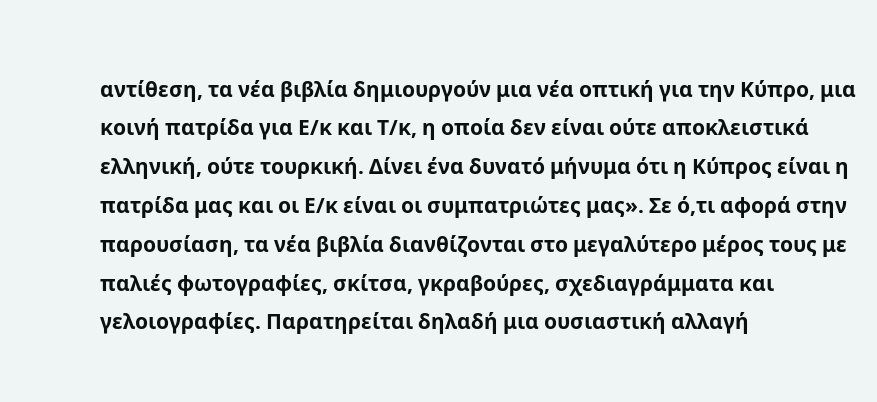αντίθεση, τα νέα βιβλία δημιουργούν μια νέα οπτική για την Κύπρο, μια κοινή πατρίδα για Ε/κ και Τ/κ, η οποία δεν είναι ούτε αποκλειστικά ελληνική, ούτε τουρκική. Δίνει ένα δυνατό μήνυμα ότι η Κύπρος είναι η πατρίδα μας και οι Ε/κ είναι οι συμπατριώτες μας». Σε ό,τι αφορά στην παρουσίαση, τα νέα βιβλία διανθίζονται στο μεγαλύτερο μέρος τους με παλιές φωτογραφίες, σκίτσα, γκραβούρες, σχεδιαγράμματα και γελοιογραφίες. Παρατηρείται δηλαδή μια ουσιαστική αλλαγή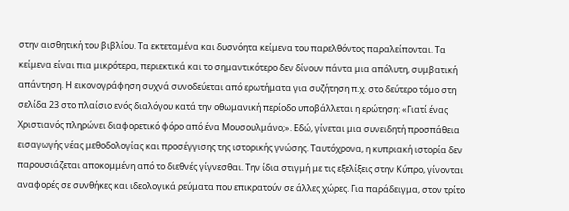στην αισθητική του βιβλίου. Τα εκτεταμένα και δυσνόητα κείμενα του παρελθόντος παραλείπονται. Τα κείμενα είναι πια μικρότερα, περιεκτικά και το σημαντικότερο δεν δίνουν πάντα μια απόλυτη, συμβατική απάντηση. Η εικονογράφηση συχνά συνοδεύεται από ερωτήματα για συζήτηση π.χ. στο δεύτερο τόμο στη σελίδα 23 στο πλαίσιο ενός διαλόγου κατά την οθωμανική περίοδο υποβάλλεται η ερώτηση: «Γιατί ένας Χριστιανός πληρώνει διαφορετικό φόρο από ένα Μουσουλμάνο;». Εδώ, γίνεται μια συνειδητή προσπάθεια εισαγωγής νέας μεθοδολογίας και προσέγγισης της ιστορικής γνώσης. Ταυτόχρονα, η κυπριακή ιστορία δεν παρουσιάζεται αποκομμένη από το διεθνές γίγνεσθαι. Την ίδια στιγμή με τις εξελίξεις στην Κύπρο, γίνονται αναφορές σε συνθήκες και ιδεολογικά ρεύματα που επικρατούν σε άλλες χώρες. Για παράδειγμα, στον τρίτο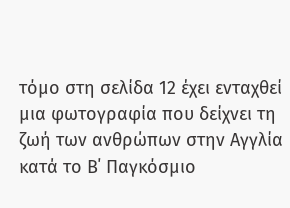τόμο στη σελίδα 12 έχει ενταχθεί μια φωτογραφία που δείχνει τη ζωή των ανθρώπων στην Αγγλία κατά το Β΄ Παγκόσμιο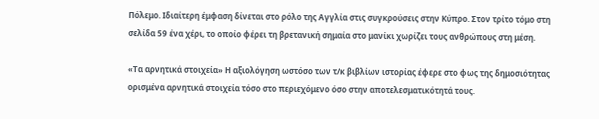Πόλεμο. Ιδιαίτερη έμφαση δίνεται στο ρόλο της Αγγλία στις συγκρούσεις στην Κύπρο. Στον τρίτο τόμο στη σελίδα 59 ένα χέρι, το οποίο φέρει τη βρετανική σημαία στο μανίκι χωρίζει τους ανθρώπους στη μέση.

«Τα αρνητικά στοιχεία» Η αξιολόγηση ωστόσο των τ/κ βιβλίων ιστορίας έφερε στο φως της δημοσιότητας ορισμένα αρνητικά στοιχεία τόσο στο περιεχόμενο όσο στην αποτελεσματικότητά τους.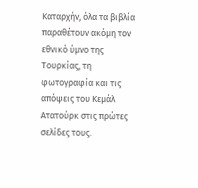Καταρχήν, όλα τα βιβλία παραθέτουν ακόμη τον εθνικό ύμνο της Τουρκίας, τη φωτογραφία και τις απόψεις του Κεμάλ Ατατούρκ στις πρώτες σελίδες τους.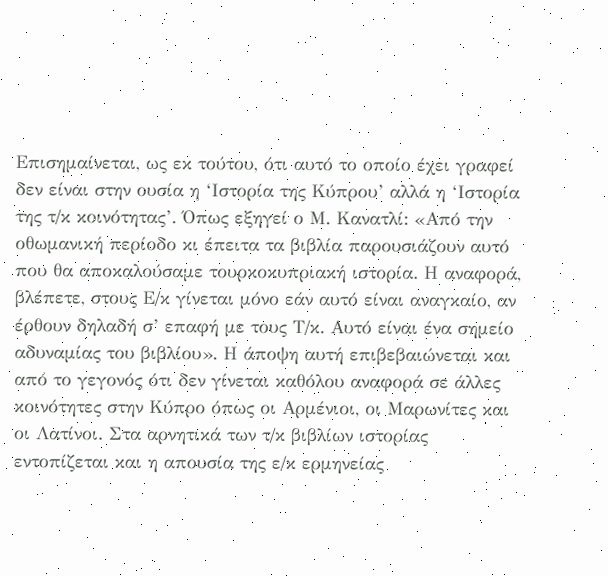Επισημαίνεται, ως εκ τούτου, ότι αυτό το οποίο έχει γραφεί δεν είναι στην ουσία η ‘Ιστορία της Κύπρου’ αλλά η ‘Ιστορία της τ/κ κοινότητας’. Όπως εξηγεί ο Μ. Κανατλί: «Από την οθωμανική περίοδο κι έπειτα τα βιβλία παρουσιάζουν αυτό που θα αποκαλούσαμε τουρκοκυπριακή ιστορία. Η αναφορά, βλέπετε, στους Ε/κ γίνεται μόνο εάν αυτό είναι αναγκαίο, αν έρθουν δηλαδή σ’ επαφή με τους Τ/κ. Αυτό είναι ένα σημείο αδυναμίας του βιβλίου». Η άποψη αυτή επιβεβαιώνεται και από το γεγονός ότι δεν γίνεται καθόλου αναφορά σε άλλες κοινότητες στην Κύπρο όπως οι Αρμένιοι, οι Μαρωνίτες και οι Λατίνοι. Στα αρνητικά των τ/κ βιβλίων ιστορίας εντοπίζεται και η απουσία της ε/κ ερμηνείας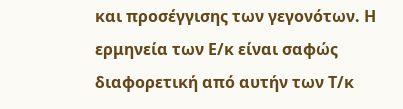και προσέγγισης των γεγονότων. Η ερμηνεία των Ε/κ είναι σαφώς διαφορετική από αυτήν των Τ/κ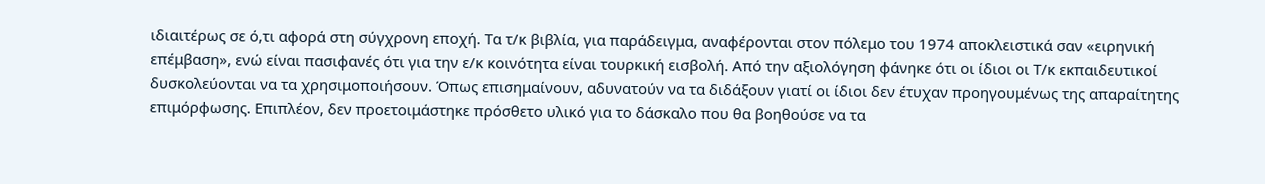ιδιαιτέρως σε ό,τι αφορά στη σύγχρονη εποχή. Τα τ/κ βιβλία, για παράδειγμα, αναφέρονται στον πόλεμο του 1974 αποκλειστικά σαν «ειρηνική επέμβαση», ενώ είναι πασιφανές ότι για την ε/κ κοινότητα είναι τουρκική εισβολή. Από την αξιολόγηση φάνηκε ότι οι ίδιοι οι Τ/κ εκπαιδευτικοί δυσκολεύονται να τα χρησιμοποιήσουν. Όπως επισημαίνουν, αδυνατούν να τα διδάξουν γιατί οι ίδιοι δεν έτυχαν προηγουμένως της απαραίτητης επιμόρφωσης. Επιπλέον, δεν προετοιμάστηκε πρόσθετο υλικό για το δάσκαλο που θα βοηθούσε να τα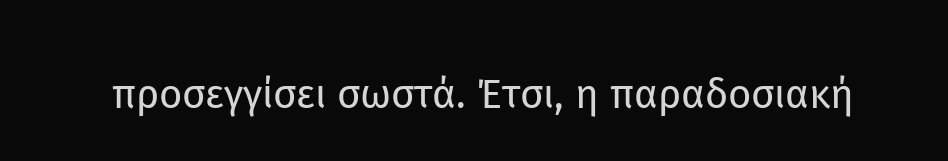προσεγγίσει σωστά. Έτσι, η παραδοσιακή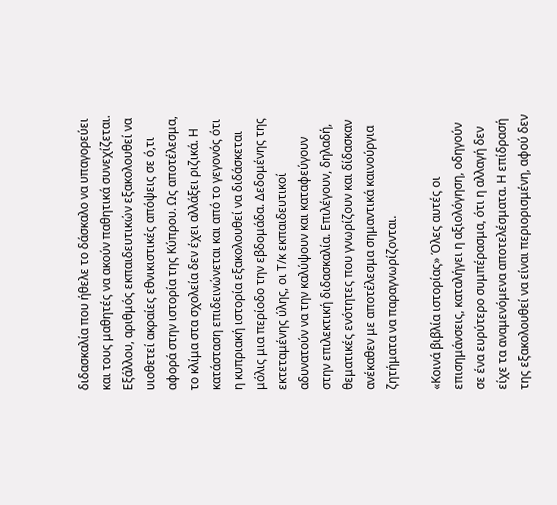διδασκαλία που ήθελε το δάσκαλο να υπαγορεύει και τους μαθητές να ακούν παθητικά συνεχίζεται. Εξάλλου, αριθμός εκπαιδευτικών εξακολουθεί να υιοθετεί ακραίες εθνικιστικές απόψεις σε ό,τι αφορά στην ιστορία της Κύπρου. Ως αποτέλεσμα, το κλίμα στα σχολεία δεν έχει αλλάξει ριζικά. Η κατάσταση επιδεινώνεται και από το γεγονός ότι η κυπριακή ιστορία εξακολουθεί να διδάσκεται μόλις μια περίοδο την εβδομάδα. Δεδομένης της εκτεταμένης ύλης, οι Τ/κ εκπαιδευτικοί αδυνατούν να την καλύψουν και καταφεύγουν στην επιλεκτική διδασκαλία. Επιλέγουν, δηλαδή, θεματικές ενότητες που γνωρίζουν και δίδασκαν ανέκαθεν με αποτέλεσμα σημαντικά καινούργια ζητήματα να παραγνωρίζονται.

«Κοινά βιβλία ιστορίας» Όλες αυτές οι επισημάνσεις, καταλήγει η αξιολόγηση, οδηγούν σε ένα ευρύτερο συμπέρασμα, ότι η αλλαγή δεν είχε τα αναμενόμενα αποτελέσματα. Η επίδρασή της εξακολουθεί να είναι περιορισμένη, αφού δεν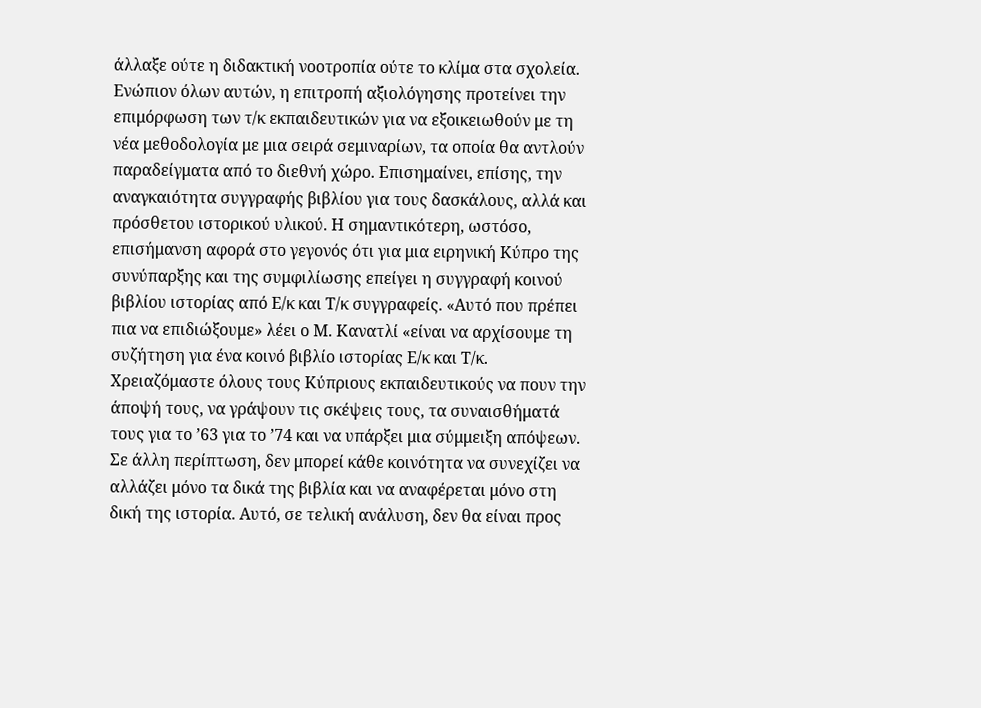άλλαξε ούτε η διδακτική νοοτροπία ούτε το κλίμα στα σχολεία. Ενώπιον όλων αυτών, η επιτροπή αξιολόγησης προτείνει την επιμόρφωση των τ/κ εκπαιδευτικών για να εξοικειωθούν με τη νέα μεθοδολογία με μια σειρά σεμιναρίων, τα οποία θα αντλούν παραδείγματα από το διεθνή χώρο. Επισημαίνει, επίσης, την αναγκαιότητα συγγραφής βιβλίου για τους δασκάλους, αλλά και πρόσθετου ιστορικού υλικού. Η σημαντικότερη, ωστόσο, επισήμανση αφορά στο γεγονός ότι για μια ειρηνική Κύπρο της συνύπαρξης και της συμφιλίωσης επείγει η συγγραφή κοινού βιβλίου ιστορίας από Ε/κ και Τ/κ συγγραφείς. «Αυτό που πρέπει πια να επιδιώξουμε» λέει ο Μ. Κανατλί «είναι να αρχίσουμε τη συζήτηση για ένα κοινό βιβλίο ιστορίας Ε/κ και Τ/κ. Χρειαζόμαστε όλους τους Κύπριους εκπαιδευτικούς να πουν την άποψή τους, να γράψουν τις σκέψεις τους, τα συναισθήματά τους για το ’63 για το ’74 και να υπάρξει μια σύμμειξη απόψεων. Σε άλλη περίπτωση, δεν μπορεί κάθε κοινότητα να συνεχίζει να αλλάζει μόνο τα δικά της βιβλία και να αναφέρεται μόνο στη δική της ιστορία. Αυτό, σε τελική ανάλυση, δεν θα είναι προς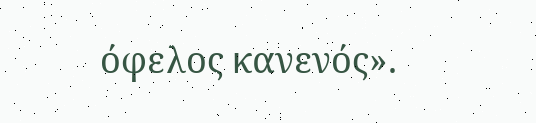όφελος κανενός».